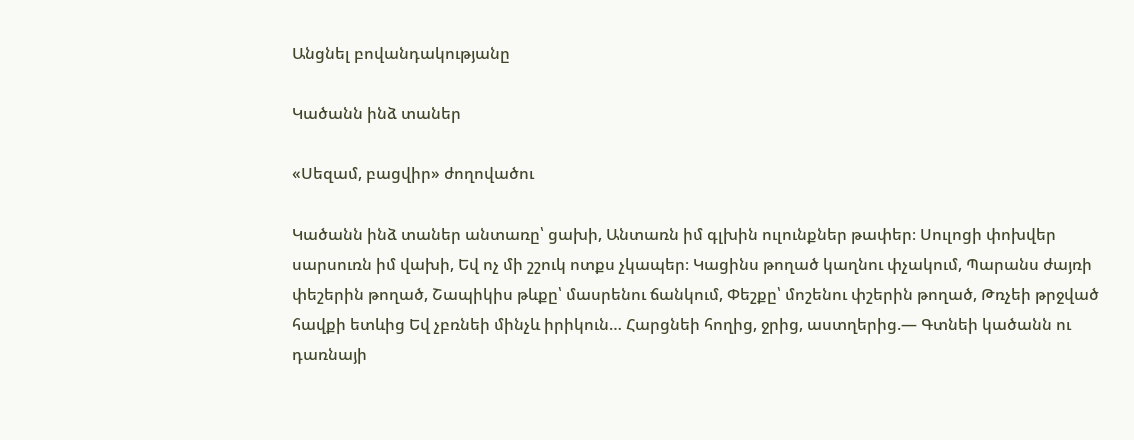Անցնել բովանդակությանը

Կածանն ինձ տաներ

«Սեզամ, բացվիր» ժողովածու

Կածանն ինձ տաներ անտառը՝ ցախի, Անտառն իմ գլխին ուլունքներ թափեր։ Սուլոցի փոխվեր սարսուռն իմ վախի, Եվ ոչ մի շշուկ ոտքս չկապեր։ Կացինս թողած կաղնու փչակում, Պարանս ժայռի փեշերին թողած, Շապիկիս թևքը՝ մասրենու ճանկում, Փեշքը՝ մոշենու փշերին թողած, Թռչեի թրջված հավքի ետևից Եվ չբռնեի մինչև իրիկուն… Հարցնեի հողից, ջրից, աստղերից.— Գտնեի կածանն ու դառնայի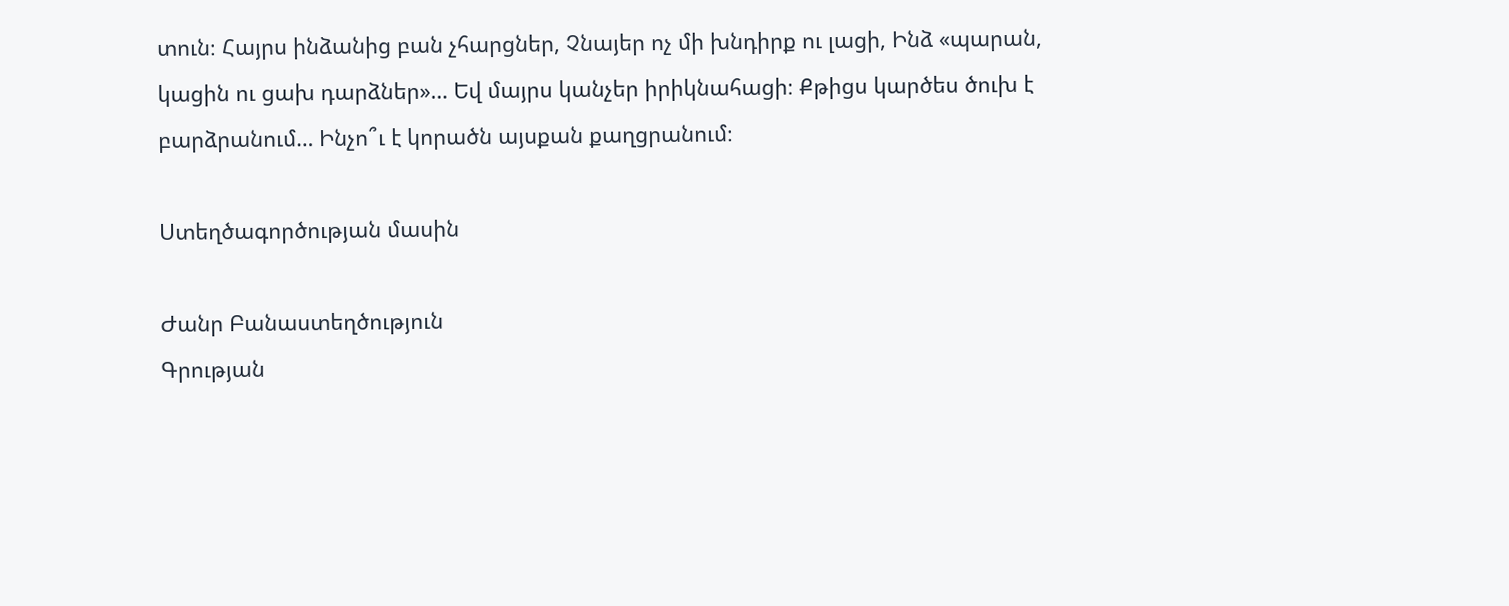տուն։ Հայրս ինձանից բան չհարցներ, Չնայեր ոչ մի խնդիրք ու լացի, Ինձ «պարան, կացին ու ցախ դարձներ»… Եվ մայրս կանչեր իրիկնահացի։ Քթիցս կարծես ծուխ է բարձրանում… Ինչո՞ւ է կորածն այսքան քաղցրանում։

Ստեղծագործության մասին

Ժանր Բանաստեղծություն
Գրության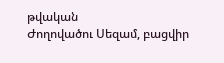թվական
Ժողովածու Սեզամ, բացվիր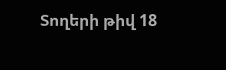Տողերի թիվ 18